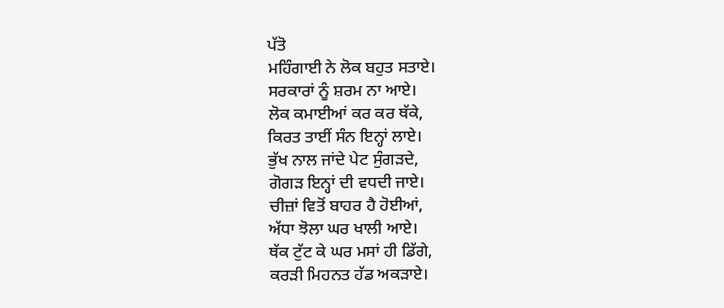ਪੱਤੋ
ਮਹਿੰਗਾਈ ਨੇ ਲੋਕ ਬਹੁਤ ਸਤਾਏ।
ਸਰਕਾਰਾਂ ਨੂੰ ਸ਼ਰਮ ਨਾ ਆਏ।
ਲੋਕ ਕਮਾਈਆਂ ਕਰ ਕਰ ਥੱਕੇ,
ਕਿਰਤ ਤਾਈਂ ਸੰਨ ਇਨ੍ਹਾਂ ਲਾਏ।
ਭੁੱਖ ਨਾਲ ਜਾਂਦੇ ਪੇਟ ਸੁੰਗੜਦੇ,
ਗੋਗੜ ਇਨ੍ਹਾਂ ਦੀ ਵਧਦੀ ਜਾਏ।
ਚੀਜ਼ਾਂ ਵਿਤੋਂ ਬਾਹਰ ਹੈ ਹੋਈਆਂ,
ਅੱਧਾ ਝੋਲਾ ਘਰ ਖਾਲੀ ਆਏ।
ਥੱਕ ਟੁੱਟ ਕੇ ਘਰ ਮਸਾਂ ਹੀ ਡਿੱਗੇ,
ਕਰੜੀ ਮਿਹਨਤ ਹੱਡ ਅਕੜਾਏ।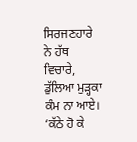ਸਿਰਜਣਹਾਰੇ ਨੇ ਹੱਥ ਵਿਚਾਰੇ,
ਡੁੱਲਿਆ ਮੁੜ੍ਹਕਾ ਕੰਮ ਨਾ ਆਏ।
‘ਕੱਠੇ ਹੋ ਕੇ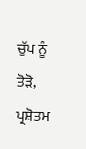ਚੁੱਪ ਨੂੰ ਤੋੜੋ,
ਪ੍ਰਸ਼ੋਤਮ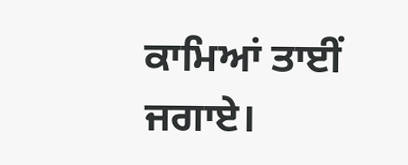ਕਾਮਿਆਂ ਤਾਈਂ ਜਗਾਏ।